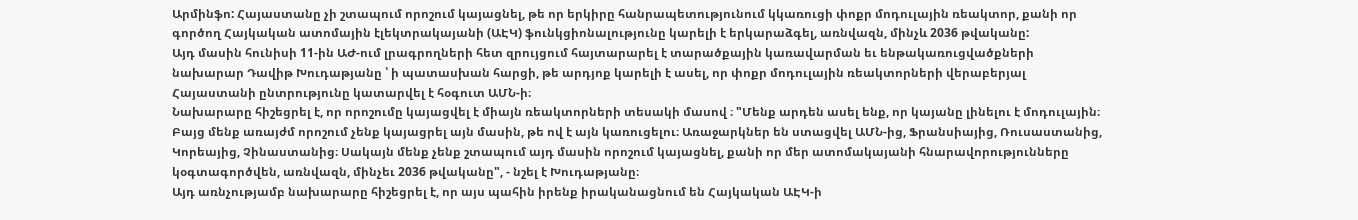Արմինֆո: Հայաստանը չի շտապում որոշում կայացնել, թե որ երկիրը հանրապետությունում կկառուցի փոքր մոդուլային ռեակտոր, քանի որ գործող Հայկական ատոմային էլեկտրակայանի (ԱԷԿ) ֆունկցիոնալությունը կարելի է երկարաձգել, առնվազն, մինչև 2036 թվականը:
Այդ մասին հունիսի 11-ին ԱԺ-ում լրագրողների հետ զրույցում հայտարարել է տարածքային կառավարման եւ ենթակառուցվածքների նախարար Դավիթ Խուդաթյանը ՝ ի պատասխան հարցի, թե արդյոք կարելի է ասել, որ փոքր մոդուլային ռեակտորների վերաբերյալ Հայաստանի ընտրությունը կատարվել է հօգուտ ԱՄՆ-ի։
Նախարարը հիշեցրել է, որ որոշումը կայացվել է միայն ռեակտորների տեսակի մասով ։ "Մենք արդեն ասել ենք, որ կայանը լինելու է մոդուլային։ Բայց մենք առայժմ որոշում չենք կայացրել այն մասին, թե ով է այն կառուցելու։ Առաջարկներ են ստացվել ԱՄՆ-ից, Ֆրանսիայից, Ռուսաստանից, Կորեայից, Չինաստանից։ Սակայն մենք չենք շտապում այդ մասին որոշում կայացնել, քանի որ մեր ատոմակայանի հնարավորությունները կօգտագործվեն, առնվազն, մինչեւ 2036 թվականը", - նշել է Խուդաթյանը։
Այդ առնչությամբ նախարարը հիշեցրել է, որ այս պահին իրենք իրականացնում են Հայկական ԱԷԿ-ի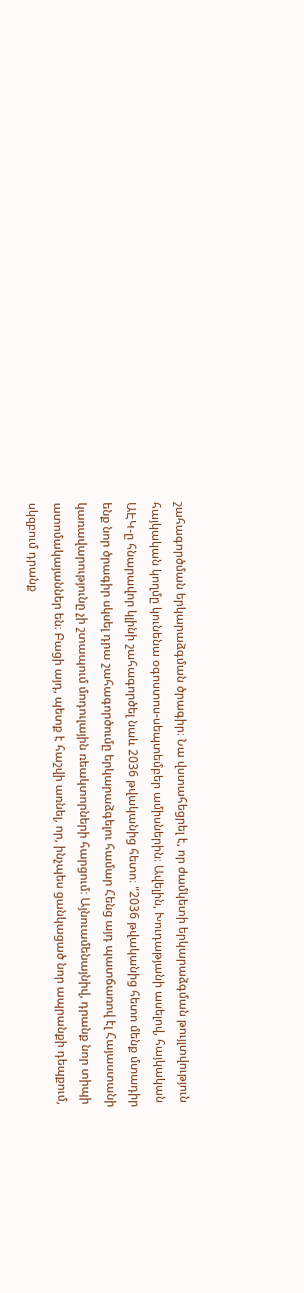շահագործման երկարաձգման ծրագիր։ Նա վստահեցրել է, որ ժամկետի երկարաձգման թույլտվություն հայկական կողմը կունենա օգոստոս-սեպտեմբեր ամիսներին։ Ավելին, Խուդաթյանի ասելով, հայկական ԱԷԿ-ը հնարավոր կլինի շահագործել նաև 2036 թվականից հետո։ "2036 թվականից հետո մենք մտադիր ենք նոր ծրագիր սկսել դրա շահագործումը երկարաձգելու համար Հենց այդ պատճառով էլ Հայաստանի կառավարությունը չի շտապում մոդուլային ռեակտորների հարցում։ Այնուամենայնիվ, դրանք նոր տիպի ատոմակայաններ են։ Բացի այդ, պետք է հաշվի առնել, որ, ինչպես ցանկացած նոր ապրանքի դեպքում, սկզբում դրանք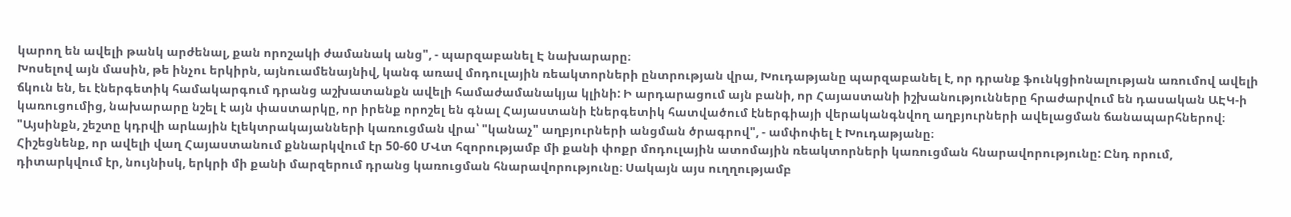կարող են ավելի թանկ արժենալ, քան որոշակի ժամանակ անց", - պարզաբանել Է նախարարը։
Խոսելով այն մասին, թե ինչու երկիրն, այնուամենայնիվ, կանգ առավ մոդուլային ռեակտորների ընտրության վրա, Խուդաթյանը պարզաբանել է, որ դրանք ֆունկցիոնալության առումով ավելի ճկուն են, եւ էներգետիկ համակարգում դրանց աշխատանքն ավելի համաժամանակյա կլինի: Ի արդարացում այն բանի, որ Հայաստանի իշխանությունները հրաժարվում են դասական ԱԷԿ-ի կառուցումից, նախարարը նշել է այն փաստարկը, որ իրենք որոշել են գնալ Հայաստանի էներգետիկ հատվածում էներգիայի վերականգնվող աղբյուրների ավելացման ճանապարհներով։ "Այսինքն, շեշտը կդրվի արևային էլեկտրակայանների կառուցման վրա՝ "կանաչ" աղբյուրների անցման ծրագրով", - ամփոփել է Խուդաթյանը։
Հիշեցնենք, որ ավելի վաղ Հայաստանում քննարկվում էր 50-60 ՄՎտ հզորությամբ մի քանի փոքր մոդուլային ատոմային ռեակտորների կառուցման հնարավորությունը: Ընդ որում, դիտարկվում էր, նույնիսկ, երկրի մի քանի մարզերում դրանց կառուցման հնարավորությունը։ Սակայն այս ուղղությամբ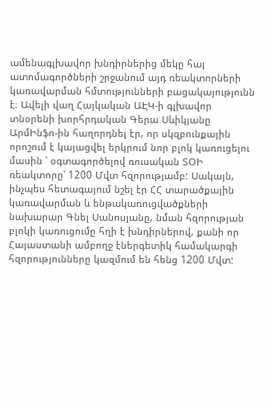ամենագլխավոր խնդիրներից մեկը հայ ատոմագործների շրջանում այդ ռեակտորների կառավարման հմտությունների բացակայությունն է։ Ավելի վաղ Հայկական ԱԷԿ-ի գլխավոր տնօրենի խորհրդական Գերա Սևիկյանը ԱրմԻնֆո-ին հաղորդնել էր, որ սկզբունքային որոշում է կայացվել երկրում նոր բլոկ կառուցելու մասին ՝ օգտագործելով ռուսական ՏՕԻ ռեակտորը՝ 1200 Մվտ հզորությամբ: Սակայն, ինչպես հետագայում նշել էր ՀՀ տարածքային կառավարման և ենթակառուցվածքների նախարար Գնել Սանոսյանը, նման հզորության բլոկի կառուցումը հղի է խնդիրներով, քանի որ Հայաստանի ամբողջ էներգետիկ համակարգի հզորությունները կազմում են հենց 1200 Մվտ: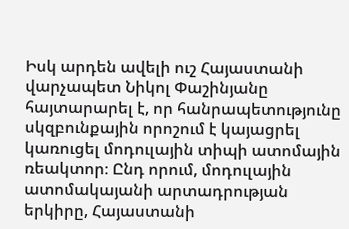Իսկ արդեն ավելի ուշ Հայաստանի վարչապետ Նիկոլ Փաշինյանը հայտարարել է, որ հանրապետությունը սկզբունքային որոշում է կայացրել կառուցել մոդուլային տիպի ատոմային ռեակտոր։ Ընդ որում, մոդուլային ատոմակայանի արտադրության երկիրը, Հայաստանի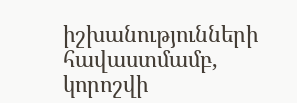իշխանությունների հավաստմամբ, կորոշվի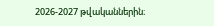2026-2027 թվականներին։